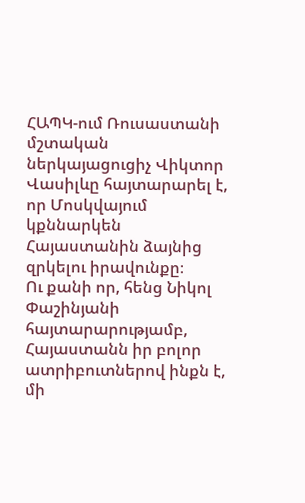ՀԱՊԿ-ում Ռուսաստանի մշտական ներկայացուցիչ Վիկտոր Վասիլևը հայտարարել է, որ Մոսկվայում կքննարկեն Հայաստանին ձայնից զրկելու իրավունքը։
Ու քանի որ, հենց Նիկոլ Փաշինյանի հայտարարությամբ, Հայաստանն իր բոլոր ատրիբուտներով ինքն է, մի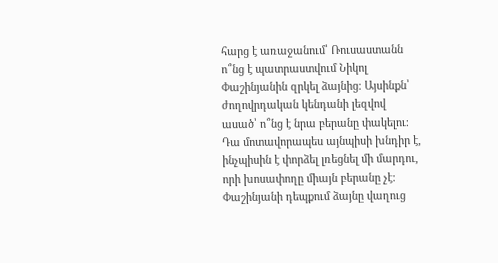հարց է առաջանում՝ Ռուսաստանն ո՞նց է պատրաստվում Նիկոլ Փաշինյանին զրկել ձայնից։ Այսինքն՝ ժողովրդական կենդանի լեզվով ասած՝ ո՞նց է նրա բերանը փակելու։
Դա մոտավորապես այնպիսի խնդիր է, ինչպիսին է փորձել լռեցնել մի մարդու, որի խոսափողը միայն բերանը չէ։ Փաշինյանի դեպքում ձայնը վաղուց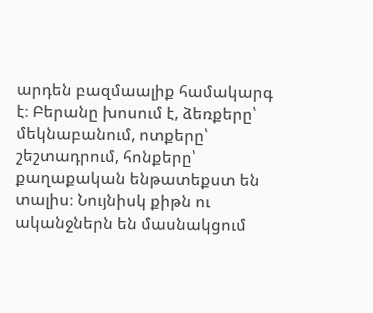արդեն բազմաալիք համակարգ է։ Բերանը խոսում է, ձեռքերը՝ մեկնաբանում, ոտքերը՝ շեշտադրում, հոնքերը՝ քաղաքական ենթատեքստ են տալիս։ Նույնիսկ քիթն ու ականջներն են մասնակցում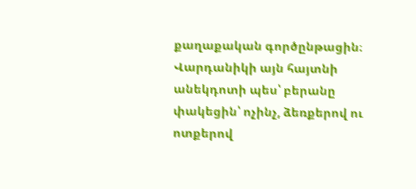քաղաքական գործընթացին։ Վարդանիկի այն հայտնի անեկդոտի պես՝ բերանը փակեցին՝ ոչինչ, ձեռքերով ու ոտքերով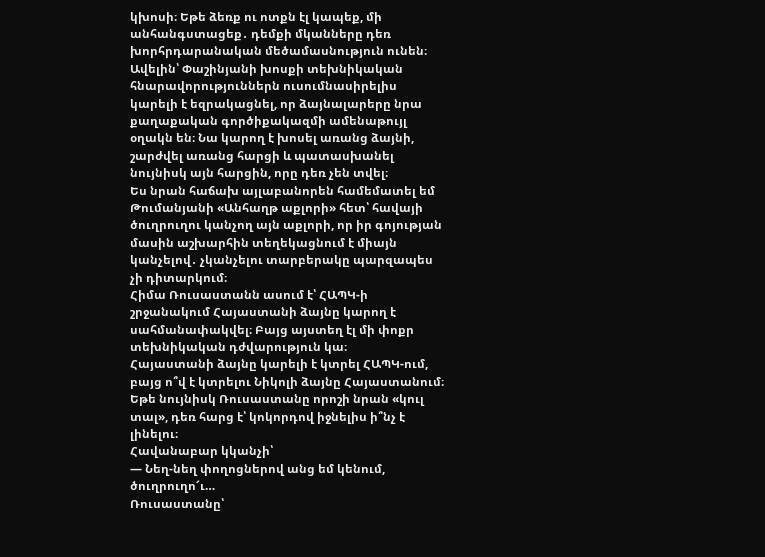կխոսի։ Եթե ձեռք ու ոտքն էլ կապեք, մի անհանգստացեք․ դեմքի մկանները դեռ խորհրդարանական մեծամասնություն ունեն։
Ավելին՝ Փաշինյանի խոսքի տեխնիկական հնարավորություններն ուսումնասիրելիս կարելի է եզրակացնել, որ ձայնալարերը նրա քաղաքական գործիքակազմի ամենաթույլ օղակն են։ Նա կարող է խոսել առանց ձայնի, շարժվել առանց հարցի և պատասխանել նույնիսկ այն հարցին, որը դեռ չեն տվել։
Ես նրան հաճախ այլաբանորեն համեմատել եմ Թումանյանի «Անհաղթ աքլորի» հետ՝ հավայի ծուղրուղու կանչող այն աքլորի, որ իր գոյության մասին աշխարհին տեղեկացնում է միայն կանչելով․ չկանչելու տարբերակը պարզապես չի դիտարկում։
Հիմա Ռուսաստանն ասում է՝ ՀԱՊԿ-ի շրջանակում Հայաստանի ձայնը կարող է սահմանափակվել։ Բայց այստեղ էլ մի փոքր տեխնիկական դժվարություն կա։
Հայաստանի ձայնը կարելի է կտրել ՀԱՊԿ-ում, բայց ո՞վ է կտրելու Նիկոլի ձայնը Հայաստանում։ Եթե նույնիսկ Ռուսաստանը որոշի նրան «կուլ տալ», դեռ հարց է՝ կոկորդով իջնելիս ի՞նչ է լինելու։
Հավանաբար կկանչի՝
— Նեղ-նեղ փողոցներով անց եմ կենում, ծուղրուղո՜ւ…
Ռուսաստանը՝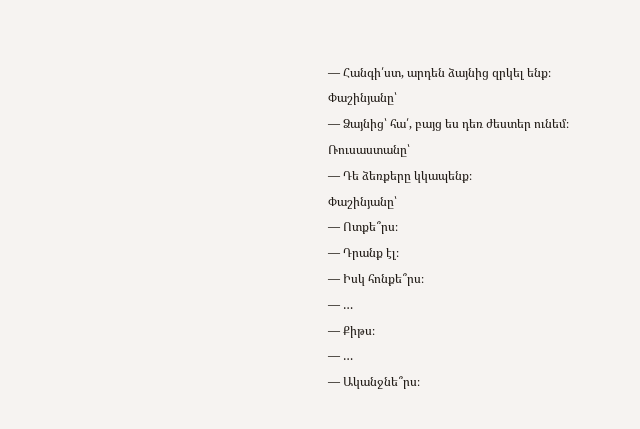— Հանգի՛ստ, արդեն ձայնից զրկել ենք։
Փաշինյանը՝
— Ձայնից՝ հա՛, բայց ես դեռ ժեստեր ունեմ։
Ռուսաստանը՝
— Դե ձեռքերը կկապենք։
Փաշինյանը՝
— Ոտքե՞րս։
— Դրանք էլ։
— Իսկ հոնքե՞րս։
— …
— Քիթս։
— …
— Ականջնե՞րս։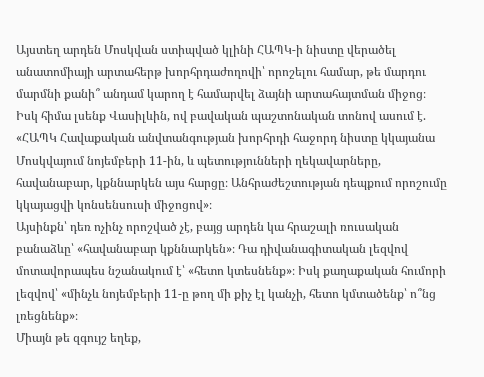Այստեղ արդեն Մոսկվան ստիպված կլինի ՀԱՊԿ-ի նիստը վերածել անատոմիայի արտահերթ խորհրդաժողովի՝ որոշելու համար, թե մարդու մարմնի քանի՞ անդամ կարող է համարվել ձայնի արտահայտման միջոց։
Իսկ հիմա լսենք Վասիլևին, ով բավական պաշտոնական տոնով ասում է.
«ՀԱՊԿ Հավաքական անվտանգության խորհրդի հաջորդ նիստը կկայանա Մոսկվայում նոյեմբերի 11-ին, և պետությունների ղեկավարները, հավանաբար, կքննարկեն այս հարցը։ Անհրաժեշտության դեպքում որոշումը կկայացվի կոնսենսուսի միջոցով»։
Այսինքն՝ դեռ ոչինչ որոշված չէ, բայց արդեն կա հրաշալի ռուսական բանաձևը՝ «հավանաբար կքննարկեն»։ Դա դիվանագիտական լեզվով մոտավորապես նշանակում է՝ «հետո կտեսնենք»։ Իսկ քաղաքական հումորի լեզվով՝ «մինչև նոյեմբերի 11-ը թող մի քիչ էլ կանչի, հետո կմտածենք՝ ո՞նց լռեցնենք»։
Միայն թե զգույշ եղեք,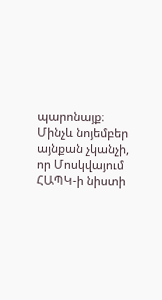պարոնայք։ Մինչև նոյեմբեր այնքան չկանչի, որ Մոսկվայում ՀԱՊԿ-ի նիստի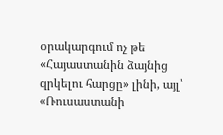օրակարգում ոչ թե «Հայաստանին ձայնից զրկելու հարցը» լինի, այլ՝
«Ռուսաստանի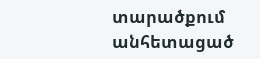տարածքում անհետացած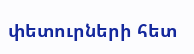փետուրների հետ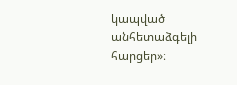կապված անհետաձգելի հարցեր»։